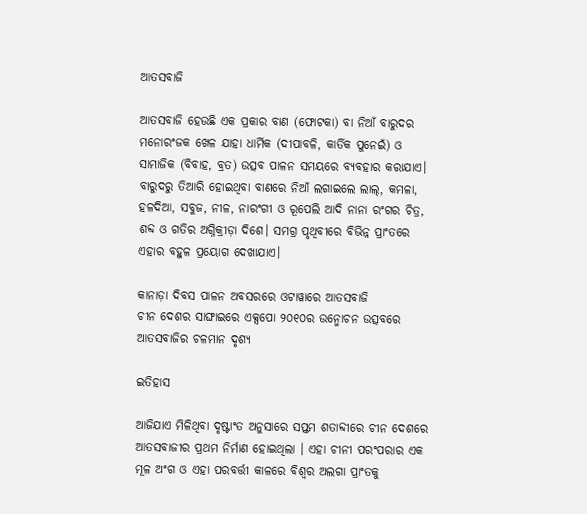ଆତସବାଜି

ଆତସବାଜି ହେଉଛି ଏକ ପ୍ରକାର ବାଣ (ଫୋଟକା) ବା ନିଆଁ ବାରୁଦର ମନୋରଂଜକ ଖେଳ ଯାହା ଧାର୍ମିକ (ଦୀପାବଳି, କାର୍ତିକ ପୁନେଇଁ) ଓ ସାମାଜିକ (ବିବାହ, ବ୍ରତ) ଉତ୍ସବ ପାଳନ ସମୟରେ ବ୍ୟବହାର କରାଯାଏ। ବାରୁଦରୁ ତିଆରି ହୋଇଥିବା ବାଣରେ ନିଆଁ ଲଗାଇଲେ ଲାଲ୍, କମଳା, ହଳଦିଆ, ସବୁଜ, ନୀଳ, ନାରଂଗୀ ଓ ରୂପେଲି ଆଦି ନାନା ରଂଗର ଚିତ୍ର, ଶବ୍ଦ ଓ ଗତିର ଅଗ୍ନିକ୍ରୀଡ଼ା ଦିଶେ। ସମଗ୍ର ପୃଥିବୀରେ ବିଭିନ୍ନ ପ୍ରାଂତରେ ଏହାର ବହୁଳ ପ୍ରୟୋଗ ଦେଖାଯାଏ।

କାନାଡ଼ା ଦିବସ ପାଳନ ଅବସରରେ ଓଟାୱାରେ ଆତସବାଜି
ଚୀନ ଦେଶର ସାଙ୍ଘାଇରେ ଏକ୍ସପୋ ୨୦୧୦ର ଉନ୍ମୋଚନ ଉତ୍ସବରେ ଆତସବାଜିର ଚଳମାନ ଦୃଶ୍ୟ

ଇତିହାସ

ଆଜିଯାଏ ମିଳିଥିବା ଦୃଷ୍ଟାଂତ ଅନୁସାରେ ସପ୍ତମ ଶତାବ୍ଦୀରେ ଚୀନ ଦେଶରେ ଆତସବାଜୀର ପ୍ରଥମ ନିର୍ମାଣ ହୋଇଥିଲା । ଏହା ଚୀନୀ ପରଂପରାର ଏକ ମୂଳ ଅଂଗ ଓ ଏହା ପରବର୍ତ୍ତୀ କାଳରେ ବିଶ୍ୱର ଅଲଗା ପ୍ରାଂତକୁ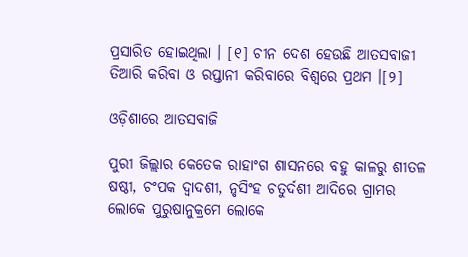ପ୍ରସାରିତ ହୋଇଥିଲା । [୧] ଚୀନ ଦେଶ ହେଉଛି ଆତସବାଜୀ ତିଆରି କରିବା ଓ ରପ୍ତାନୀ କରିବାରେ ବିଶ୍ୱରେ ପ୍ରଥମ ।[୨]

ଓଡ଼ିଶାରେ ଆତସବାଜି

ପୁରୀ ଜିଲ୍ଲାର କେତେକ ରାହାଂଗ ଶାସନରେ ବହୁ କାଳରୁ ଶୀତଳ ଷଷ୍ଠୀ, ଚଂପକ ଦ୍ୱାଦଶୀ, ନୃସିଂହ ଚତୁର୍ଦଶୀ ଆଦିରେ ଗ୍ରାମର ଲୋକେ ପୁରୁଷାନୁକ୍ରମେ ଲୋକେ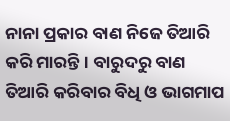ନାନା ପ୍ରକାର ବାଣ ନିଜେ ତିଆରି କରି ମାରନ୍ତି। ବାରୁଦରୁ ବାଣ ତିଆରି କରିବାର ବିଧି ଓ ଭାଗମାପ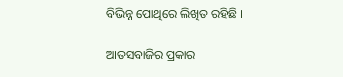ବିଭିନ୍ନ ପୋଥିରେ ଲିଖିତ ରହିଛି ।

ଆତସବାଜିର ପ୍ରକାର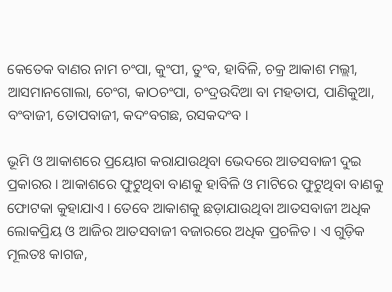କେତେକ ବାଣର ନାମ ଚଂପା, କୁଂପୀ, ତୁଂବ, ହାବିଳି, ଚକ୍ର ଆକାଶ ମଲ୍ଲୀ, ଆସମାନଗୋଲା, ଚେଂଗ, କାଠଚଂପା, ଚଂଦ୍ରଉଦିଆ ବା ମହତାପ, ପାଣିକୁଆ, ବଂବାଜୀ, ତୋପବାଜୀ, କଦଂବଗଛ, ରସକଦଂବ ।

ଭୂମି ଓ ଆକାଶରେ ପ୍ରୟୋଗ କରାଯାଉଥିବା ଭେଦରେ ଆତସବାଜୀ ଦୁଇ ପ୍ରକାରର । ଆକାଶରେ ଫୁଟୁଥିବା ବାଣକୁ ହାବିଳି ଓ ମାଟିରେ ଫୁଟୁଥିବା ବାଣକୁ ଫୋଟକା କୁହାଯାଏ । ତେବେ ଆକାଶକୁ ଛଡ଼ାଯାଉଥିବା ଆତସବାଜୀ ଅଧିକ ଲୋକପ୍ରିୟ ଓ ଆଜିର ଆତସବାଜୀ ବଜାରରେ ଅଧିକ ପ୍ରଚଳିତ । ଏ ଗୁଡ଼ିକ ମୂଲତଃ କାଗଜ,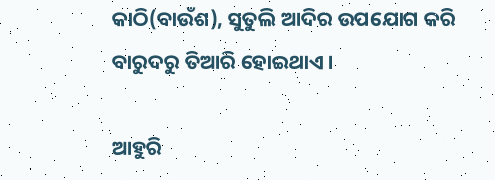କାଠି(ବାଉଁଶ), ସୁତୁଲି ଆଦିର ଉପଯୋଗ କରି ବାରୁଦରୁ ତିଆରି ହୋଇଥାଏ ।

ଆହୁରି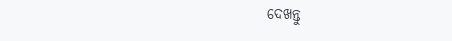ଦେଖନ୍ତୁ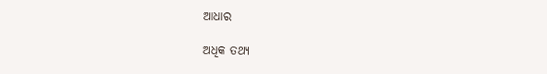ଆଧାର

ଅଧିକ ତଥ୍ୟ